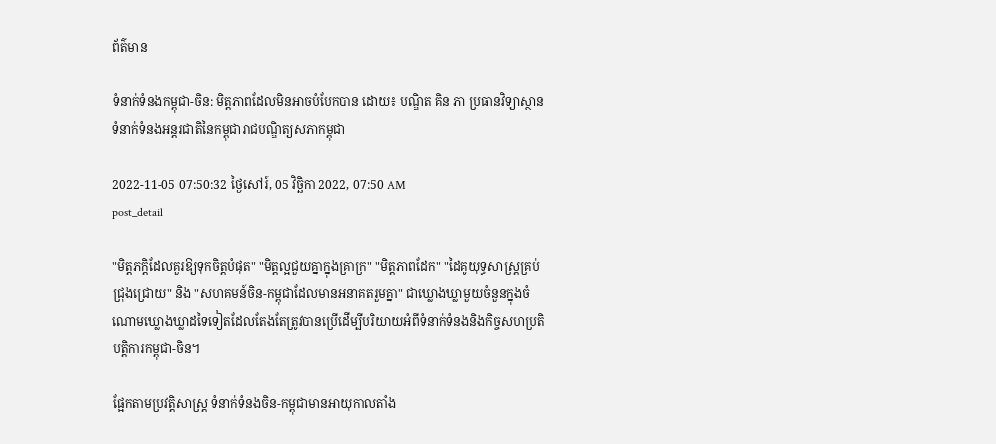ព័ត៌មាន

ទំនាក់ទំនងកម្ពុជា-ចិន: មិត្តភាពដែលមិនអាចបំបែកបាន ដោយ៖ បណ្ឌិត គិន ភា ប្រធានវិទ្យាស្ថានទំនាក់ទំនងអន្តរជាតិនៃកម្ពុជារាជបណ្ឌិត្យសភាកម្ពុជា

2022-11-05 07:50:32 ថ្ងៃសៅរ៍, 05 វិច្ឆិកា 2022, 07:50 AM
post_detail

"មិត្តភក្តិដែលគួរឱ្យទុកចិត្តបំផុត" "មិត្តល្អជួយគ្នាក្នុងគ្រាក្រ" "មិត្តភាពដែក" "ដៃគូយុទ្ធសាស្ត្រគ្រប់ជ្រុងជ្រោយ" និង "សហគមន៍ចិន-កម្ពុជាដែលមានអនាគតរួមគ្នា" ជាឃ្លោងឃ្លាមួយចំនួនក្នុងចំណោមឃ្លោងឃ្លាដទៃទៀតដែលតែងតែត្រូវបានប្រើដើម្បីបរិយាយអំពីទំនាក់ទំនងនិងកិច្ចសហប្រតិបត្តិការកម្ពុជា-ចិន។

ផ្អែកតាមប្រវត្តិសាស្ត្រ ទំនាក់ទំនងចិន-កម្ពុជាមានអាយុកាលតាំង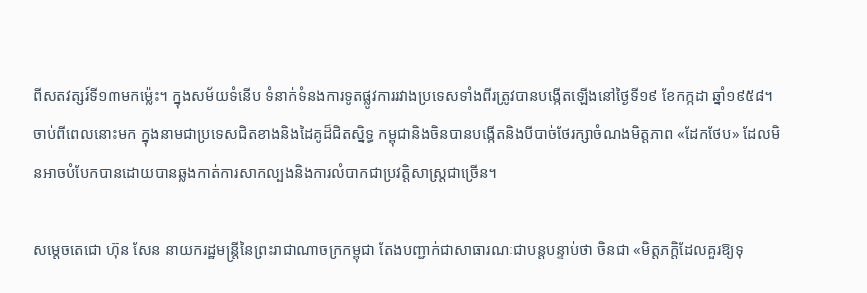ពីសតវត្សរ៍ទី១៣មកម្ល៉េះ។ ក្នុងសម័យទំនើប ទំនាក់ទំនងការទូតផ្លូវការរវាងប្រទេសទាំងពីរត្រូវបានបង្កើតឡើងនៅថ្ងៃទី១៩ ខែកក្កដា ឆ្នាំ១៩៥៨។ ចាប់ពីពេលនោះមក ក្នុងនាមជាប្រទេសជិតខាងនិងដៃគូដ៏ជិតស្និទ្ធ កម្ពុជានិងចិនបានបង្កើតនិងបីបាច់ថែរក្សាចំណងមិត្តភាព «ដែកថែប» ដែលមិនអាចបំបែកបានដោយបានឆ្លងកាត់ការសាកល្បងនិងការលំបាកជាប្រវត្តិសាស្ត្រជាច្រើន។

សម្តេចតេជោ ហ៊ុន សែន នាយករដ្ឋមន្ត្រីនៃព្រះរាជាណាចក្រកម្ពុជា តែងបញ្ជាក់ជាសាធារណៈជាបន្តបន្ទាប់ថា ចិនជា «មិត្តភក្តិដែលគួរឱ្យទុ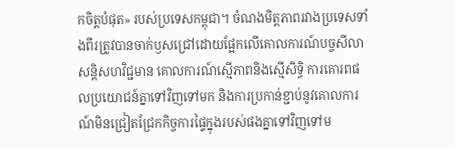កចិត្តបំផុត» របស់ប្រទេសកម្ពុជា។ ចំណងមិត្តភាពរវាងប្រទេសទាំងពីរត្រូវបានចាក់ឫសជ្រៅដោយផ្អែកលើគោលការណ៍បច្ចសីលាសន្តិសហវិជ្ជមាន គោលការណ៍ស្មើភាពនិងស្មើសិទ្ធិ ការគោរពផលប្រយោជន៍គ្នាទៅវិញទៅមក និងការប្រកាន់ខ្ជាប់នូវគោលការណ៍មិនជ្រៀតជ្រែកកិច្ចការផ្ទៃក្នុងរបស់ផងគ្នាទៅវិញទៅម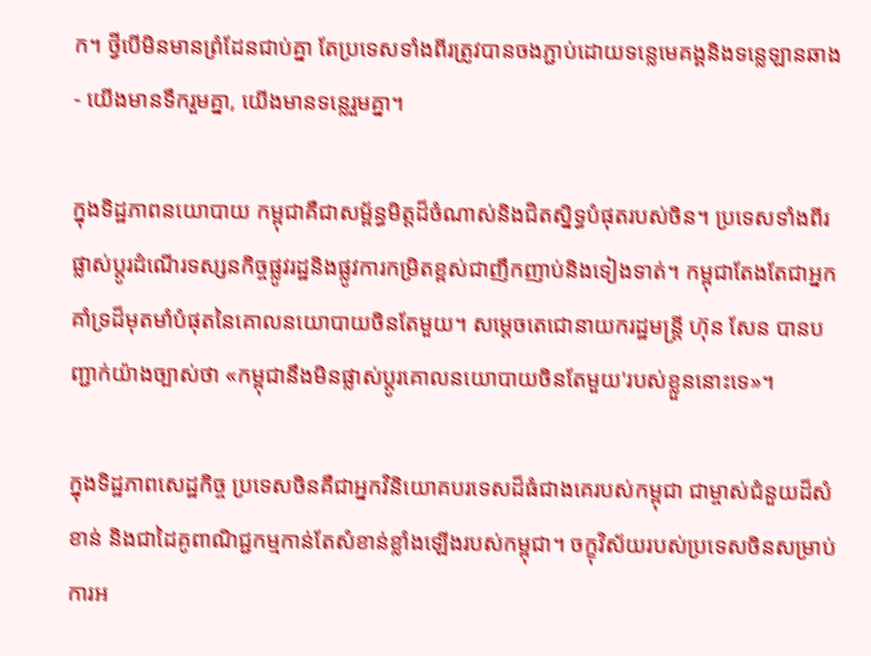ក។ ថ្វីបើមិនមានព្រំដែនជាប់គ្នា តែប្រទេសទាំងពីរត្រូវបានចងភ្ជាប់ដោយទន្លេមេគង្គនិងទន្លេឡានឆាង - យើងមានទឹករួមគ្នា, យើងមានទន្លេរួមគ្នា។

ក្នុងទិដ្ឋភាពនយោបាយ កម្ពុជាគឺជាសម្ព័ន្ធមិត្តដ៏ចំណាស់និងជិតស្និទ្ធបំផុតរបស់ចិន។ ប្រទេសទាំងពីរផ្លាស់ប្តូរដំណើរទស្សនកិច្ចផ្លូវរដ្ឋនិងផ្លូវការកម្រិតខ្ពស់ជាញឹកញាប់និងទៀងទាត់។ កម្ពុជាតែងតែជាអ្នកគាំទ្រដ៏មុតមាំបំផុតនៃគោលនយោបាយចិនតែមួយ។ សម្តេចតេជោនាយករដ្ឋមន្ត្រី ហ៊ុន សែន បានបញ្ជាក់យ៉ាងច្បាស់ថា «កម្ពុជានឹងមិនផ្លាស់ប្តូរគោលនយោបាយចិនតែមួយ'របស់ខ្លួននោះទេ»។

ក្នុងទិដ្ឋភាពសេដ្ឋកិច្ច ប្រទេសចិនគឺជាអ្នកវិនិយោគបរទេសដ៏ធំជាងគេរបស់កម្ពុជា ជាម្ចាស់ជំនួយដ៏សំខាន់ និងជាដៃគូពាណិជ្ជកម្មកាន់តែសំខាន់ខ្លាំងឡើងរបស់កម្ពុជា។ ចក្ខុវិស័យរបស់ប្រទេសចិនសម្រាប់ការអ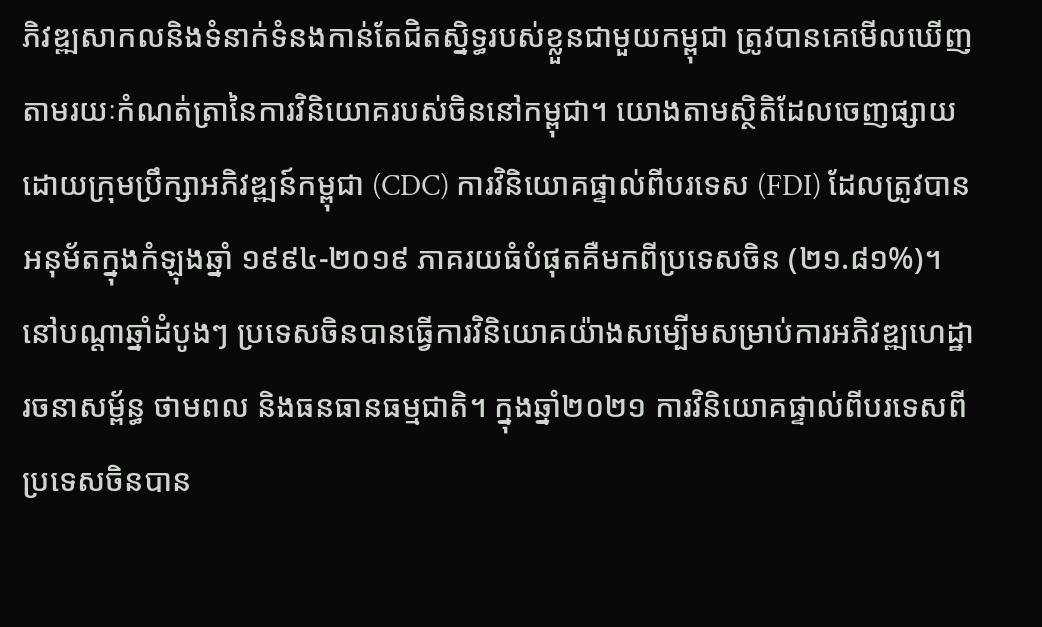ភិវឌ្ឍសាកលនិងទំនាក់ទំនងកាន់តែជិតស្និទ្ធរបស់ខ្លួនជាមួយកម្ពុជា ត្រូវបានគេមើលឃើញតាមរយៈកំណត់ត្រានៃការវិនិយោគរបស់ចិននៅកម្ពុជា។ យោងតាមស្ថិតិដែលចេញផ្សាយដោយក្រុមប្រឹក្សាអភិវឌ្ឍន៍កម្ពុជា (CDC) ការវិនិយោគផ្ទាល់ពីបរទេស (FDI) ដែលត្រូវបានអនុម័តក្នុងកំឡុងឆ្នាំ ១៩៩៤-២០១៩ ភាគរយធំបំផុតគឺមកពីប្រទេសចិន (២១.៨១%)។ នៅបណ្តាឆ្នាំដំបូងៗ ប្រទេសចិនបានធ្វើការវិនិយោគយ៉ាងសម្បើមសម្រាប់ការអភិវឌ្ឍហេដ្ឋារចនាសម្ព័ន្ធ ថាមពល និងធនធានធម្មជាតិ។ ក្នុងឆ្នាំ២០២១ ការវិនិយោគផ្ទាល់ពីបរទេសពីប្រទេសចិនបាន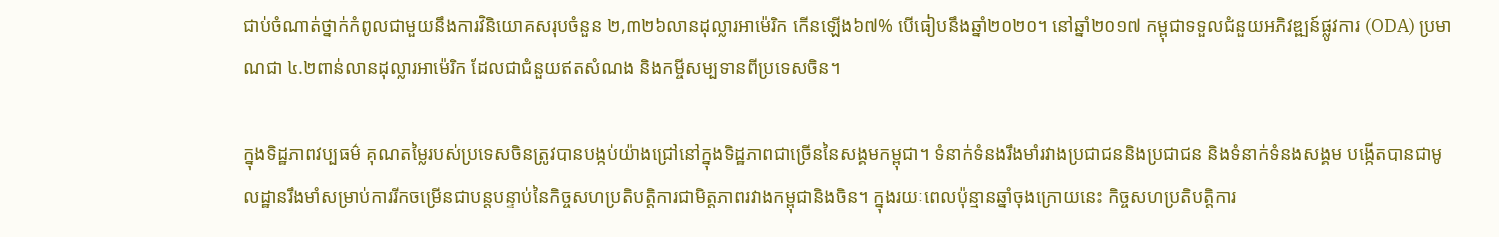ជាប់ចំណាត់ថ្នាក់កំពូលជាមួយនឹងការវិនិយោគសរុបចំនួន ២,៣២៦លានដុល្លារអាម៉េរិក កើនឡើង៦៧% បើធៀបនឹងឆ្នាំ២០២០។ នៅឆ្នាំ២០១៧ កម្ពុជាទទួលជំនួយអភិវឌ្ឍន៍ផ្លូវការ (ODA) ប្រមាណជា ៤.២ពាន់លានដុល្លារអាម៉េរិក ដែលជាជំនួយឥតសំណង និងកម្ចីសម្បទានពីប្រទេសចិន។

ក្នុងទិដ្ឋភាពវប្បធម៌ គុណតម្លៃរបស់ប្រទេសចិនត្រូវបានបង្កប់យ៉ាងជ្រៅនៅក្នុងទិដ្ឋភាពជាច្រើននៃសង្គមកម្ពុជា។ ទំនាក់ទំនងរឹងមាំរវាងប្រជាជននិងប្រជាជន និងទំនាក់ទំនងសង្គម បង្កើតបានជាមូលដ្ឋានរឹងមាំសម្រាប់ការរីកចម្រើនជាបន្តបន្ទាប់នៃកិច្ចសហប្រតិបត្តិការជាមិត្តភាពរវាងកម្ពុជានិងចិន។ ក្នុងរយៈពេលប៉ុន្មានឆ្នាំចុងក្រោយនេះ កិច្ចសហប្រតិបត្តិការ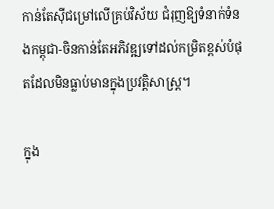កាន់តែស៊ីជម្រៅលើគ្រប់វិស័យ ជំរុញឱ្យទំនាក់ទំនងកម្ពុជា-ចិនកាន់តែអភិវឌ្ឍទៅដល់កម្រិតខ្ពស់បំផុតដែលមិនធ្លាប់មានក្នុងប្រវត្តិសាស្ត្រ។

ក្នុង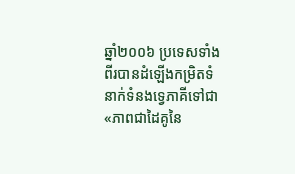ឆ្នាំ២០០៦ ប្រទេសទាំងពីរបានដំឡើងកម្រិតទំនាក់ទំនងទ្វេភាគីទៅជា «ភាពជាដៃគូនៃ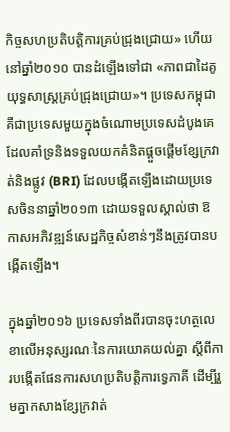កិច្ចសហប្រតិបត្តិការគ្រប់ជ្រុងជ្រោយ» ហើយនៅឆ្នាំ២០១០ បានដំឡើងទៅជា «ភាពជាដៃគូយុទ្ធសាស្ត្រគ្រប់ជ្រុងជ្រោយ»។ ប្រទេសកម្ពុជាគឺជាប្រទេសមួយក្នុងចំណោមប្រទេសដំបូងគេដែលគាំទ្រនិងទទួលយកគំនិតផ្តួចផ្តើមខ្សែក្រវាត់និងផ្លូវ (BRI) ដែលបង្កើតឡើងដោយប្រទេសចិននាឆ្នាំ២០១៣ ដោយទទួលស្គាល់ថា ឱកាសអភិវឌ្ឍន៍សេដ្ឋកិច្ចសំខាន់ៗនឹងត្រូវបានបង្កើតឡើង។

ក្នុងឆ្នាំ២០១៦ ប្រទេសទាំងពីរបានចុះហត្ថលេខាលើអនុស្សរណៈនៃការយោគយល់គ្នា ស្តីពីការបង្កើតផែនការសហប្រតិបត្តិការទ្វេភាគី ដើម្បីរួមគ្នាកសាងខ្សែក្រវាត់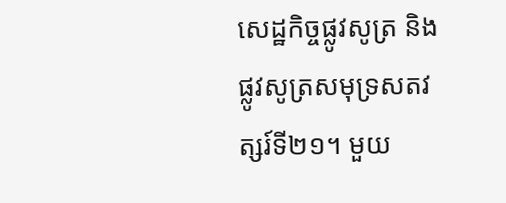សេដ្ឋកិច្ចផ្លូវសូត្រ និងផ្លូវសូត្រសមុទ្រសតវត្សរ៍ទី២១។ មួយ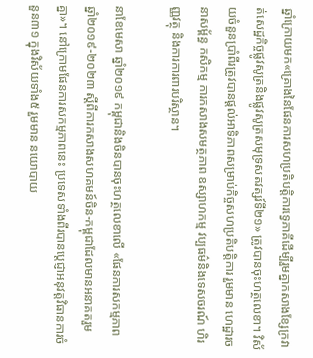ឆ្នាំក្រោយមក«គ្រោងនៃផែនការសហប្រតិបត្តិការទ្វេភាគីដើម្បីរួមគ្នាកសាងខ្សែក្រវាត់សេដ្ឋកិច្ចផ្លូវសូត្រនិងផ្លូវសូត្រសមុទ្រសតវត្សរ៍ទី២១» ត្រូវបានចុះហត្ថលេខា។ វិស័យចំនួនប្រាំពីរត្រូវបានផ្តល់អាទិភាពសម្រាប់កិច្ចសហប្រតិបត្តិការ រួមមាន ហេដ្ឋារចនាសម្ព័ន្ធ កសិកម្ម ការកសាងសមត្ថភាព ឧស្សាហកម្ម វប្បធម៌និងទេសចរណ៍ ហិរញ្ញវត្ថុ និងការការពារបរិស្ថាន។

នាខែមេសា ឆ្នាំ២០១៩ កម្ពុជានិងចិនបានចុះហត្ថលេខាលើ «ផែនការសកម្មភាព ឆ្នាំ២០១៩-២០២៣ ស្តីពីការកសាងសហគមន៍ចិន-កម្ពុជាដែលមានអនាគតរួមគ្នា»។ នៅក្រោមផែនការសកម្មភាពនេះ ប្រទេសទាំងពីរបានប្តេជ្ញាអនុវត្តវិធានការចំនួន៣១ ក្នុងវិស័យទាំង៥ រួមមាន នយោបាយ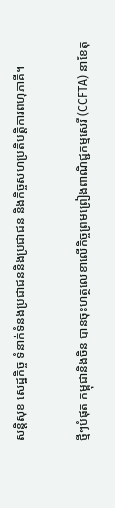សន្តិសុខ សេដ្ឋកិច្ច ទំនាក់ទំនងប្រជាជននិងប្រជាជន និងកិច្ចសហប្រតិបត្តិការពហុភាគី។

ថ្មីៗបំផុត កម្ពុជានិងចិន បានចុះហត្ថលេខាលើកិច្ចព្រមព្រៀងពាណិជ្ជកម្មសេរី (CCFTA) នាខែតុ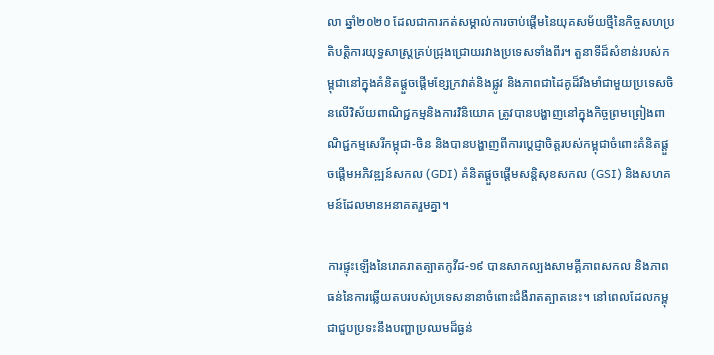លា ឆ្នាំ២០២០ ដែលជាការកត់សម្គាល់ការចាប់ផ្តើមនៃយុគសម័យថ្មីនៃកិច្ចសហប្រតិបត្តិការយុទ្ធសាស្ត្រគ្រប់ជ្រុងជ្រោយរវាងប្រទេសទាំងពីរ។ តួនាទីដ៏សំខាន់របស់កម្ពុជានៅក្នុងគំនិតផ្តួចផ្តើមខ្សែក្រវាត់និងផ្លូវ និងភាពជាដៃគូដ៏រឹងមាំជាមួយប្រទេសចិនលើវិស័យពាណិជ្ជកម្មនិងការវិនិយោគ ត្រូវបានបង្ហាញនៅក្នុងកិច្ចព្រមព្រៀងពាណិជ្ជកម្មសេរីកម្ពុជា-ចិន និងបានបង្ហាញពីការប្តេជ្ញាចិត្តរបស់កម្ពុជាចំពោះគំនិតផ្តួចផ្តើមអភិវឌ្ឍន៍សកល (GDI) គំនិតផ្តួចផ្តើមសន្តិសុខសកល (GSI) និងសហគមន៍ដែលមានអនាគតរួមគ្នា។

ការផ្ទុះឡើងនៃរោគរាតត្បាតកូវីដ-១៩ បានសាកល្បងសាមគ្គីភាពសកល និងភាពធន់នៃការឆ្លើយតបរបស់ប្រទេសនានាចំពោះជំងឺរាតត្បាតនេះ។ នៅពេលដែលកម្ពុជាជួបប្រទះនឹងបញ្ហាប្រឈមដ៏ធ្ងន់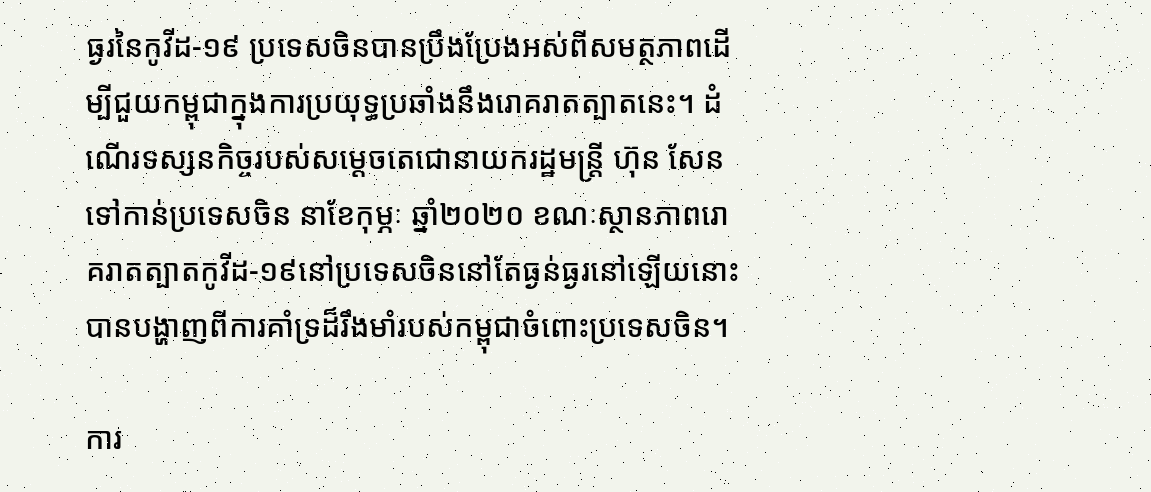ធ្ងរនៃកូវីដ-១៩ ប្រទេសចិនបានប្រឹងប្រែងអស់ពីសមត្ថភាពដើម្បីជួយកម្ពុជាក្នុងការប្រយុទ្ធប្រឆាំងនឹងរោគរាតត្បាតនេះ។ ដំណើរទស្សនកិច្ចរបស់សម្តេចតេជោនាយករដ្ឋមន្ត្រី ហ៊ុន សែន ទៅកាន់ប្រទេសចិន នាខែកុម្ភៈ ឆ្នាំ២០២០ ខណៈស្ថានភាពរោគរាតត្បាតកូវីដ-១៩នៅប្រទេសចិននៅតែធ្ងន់ធ្ងរនៅឡើយនោះ បានបង្ហាញពីការគាំទ្រដ៏រឹងមាំរបស់កម្ពុជាចំពោះប្រទេសចិន។

ការ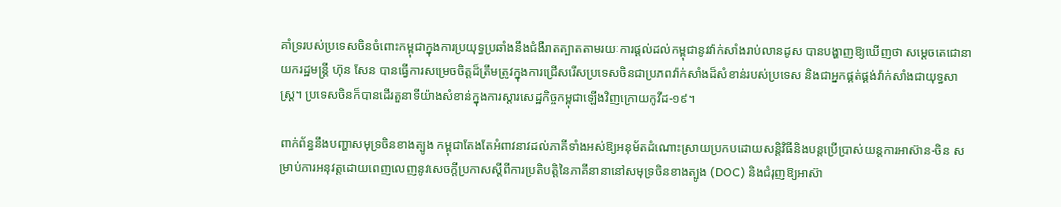គាំទ្ររបស់ប្រទេសចិនចំពោះកម្ពុជាក្នុងការប្រយុទ្ធប្រឆាំងនឹងជំងឺរាតត្បាតតាមរយៈការផ្តល់ដល់កម្ពុជានូវវ៉ាក់សាំងរាប់លានដូស បានបង្ហាញឱ្យឃើញថា សម្តេចតេជោនាយករដ្ឋមន្ត្រី ហ៊ុន សែន បានធ្វើការសម្រេចចិត្តដ៏ត្រឹមត្រូវក្នុងការជ្រើសរើសប្រទេសចិនជាប្រភពវ៉ាក់សាំងដ៏សំខាន់របស់ប្រទេស និងជាអ្នកផ្គត់ផ្គង់វ៉ាក់សាំងជាយុទ្ធសាស្ត្រ។ ប្រទេសចិនក៏បានដើរតួនាទីយ៉ាងសំខាន់ក្នុងការស្តារសេដ្ឋកិច្ចកម្ពុជាឡើងវិញក្រោយកូវីដ-១៩។

ពាក់ព័ន្ធនឹងបញ្ហាសមុទ្រចិនខាងត្បូង កម្ពុជាតែងតែអំពាវនាវដល់ភាគីទាំងអស់ឱ្យអនុម័តដំណោះស្រាយប្រកបដោយសន្តិវិធីនិងបន្តប្រើប្រាស់យន្តការអាស៊ាន-ចិន សម្រាប់ការអនុវត្តដោយពេញលេញនូវសេចក្តីប្រកាសស្តីពីការប្រតិបត្តិនៃភាគីនានានៅសមុទ្រចិនខាងត្បូង (DOC) និងជំរុញឱ្យអាស៊ា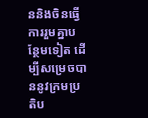ននិងចិនធ្វើការរួមគ្នាបន្ថែមទៀត ដើម្បីសម្រេចបាននូវក្រមប្រតិប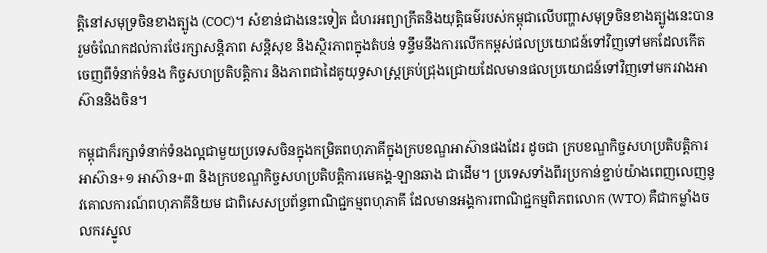ត្តិនៅសមុទ្រចិនខាងត្បូង (COC)។ សំខាន់ជាងនេះទៀត ជំហរអព្យាក្រឹតនិងយុត្តិធម៌របស់កម្ពុជាលើបញ្ហាសមុទ្រចិនខាងត្បូងនេះបានរួមចំណែកដល់ការថែរក្សាសន្តិភាព សន្តិសុខ និងស្ថិរភាពក្នុងតំបន់ ទន្ទឹមនឹងការលើកកម្ពស់ផលប្រយោជន៍ទៅវិញទៅមកដែលកើតចេញពីទំនាក់ទំនង កិច្ចសហប្រតិបត្តិការ និងភាពជាដៃគូយុទ្ធសាស្ត្រគ្រប់ជ្រុងជ្រោយដែលមានផលប្រយោជន៍ទៅវិញទៅមករវាងអាស៊ាននិងចិន។

កម្ពុជាក៏រក្សាទំនាក់ទំនងល្អជាមួយប្រទេសចិនក្នុងកម្រិតពហុភាគីក្នុងក្របខណ្ឌអាស៊ានផងដែរ ដូចជា ក្របខណ្ឌកិច្ចសហប្រតិបត្តិការអាស៊ាន+១ អាស៊ាន+៣ និងក្របខណ្ឌកិច្ចសហប្រតិបត្តិការមេគង្គ-ឡានឆាង ជាដើម។ ប្រទេសទាំងពីរប្រកាន់ខ្ជាប់យ៉ាងពេញលេញនូវគោលការណ៍ពហុភាគីនិយម ជាពិសេសប្រព័ន្ធពាណិជ្ជកម្មពហុភាគី ដែលមានអង្គការពាណិជ្ជកម្មពិភពលោក (WTO) គឺជាកម្លាំងចលករស្នូល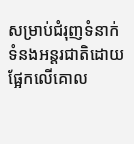សម្រាប់ជំរុញទំនាក់ទំនងអន្តរជាតិដោយផ្អែកលើគោល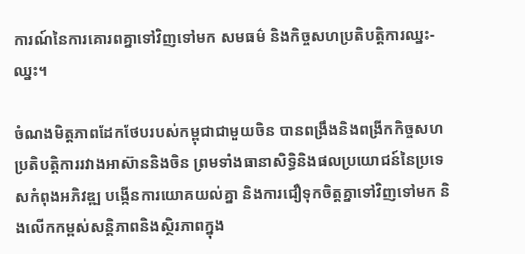ការណ៍នៃការគោរពគ្នាទៅវិញទៅមក សមធម៌ និងកិច្ចសហប្រតិបត្តិការឈ្នះ-ឈ្នះ។

ចំណងមិត្តភាពដែកថែបរបស់កម្ពុជាជាមួយចិន បានពង្រឹងនិងពង្រីកកិច្ចសហប្រតិបត្តិការរវាងអាស៊ាននិងចិន ព្រមទាំងធានាសិទ្ធិនិងផលប្រយោជន៍នៃប្រទេសកំពុងអភិវឌ្ឍ បង្កើនការយោគយល់គ្នា និងការជឿទុកចិត្តគ្នាទៅវិញទៅមក និងលើកកម្ពស់សន្តិភាពនិងស្ថិរភាពក្នុង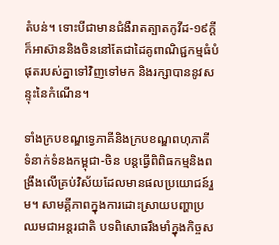តំបន់។ ទោះបីជាមានជំងឺរាតត្បាតកូវីដ-១៩ក្តី ក៏អាស៊ាននិងចិននៅតែជាដៃគូពាណិជ្ជកម្មធំបំផុតរបស់គ្នាទៅវិញទៅមក និងរក្សាបាននូវសន្ទុះនៃកំណើន។

ទាំងក្របខណ្ឌទ្វេភាគីនិងក្របខណ្ឌពហុភាគី ទំនាក់ទំនងកម្ពុជា-ចិន បន្តធ្វើពិពិធកម្មនិងពង្រឹងលើគ្រប់វិស័យដែលមានផលប្រយោជន៍រួម។ សាមគ្គីភាពក្នុងការដោះស្រាយបញ្ហាប្រឈមជាអន្តរជាតិ បទពិសោធរឹងមាំក្នុងកិច្ចស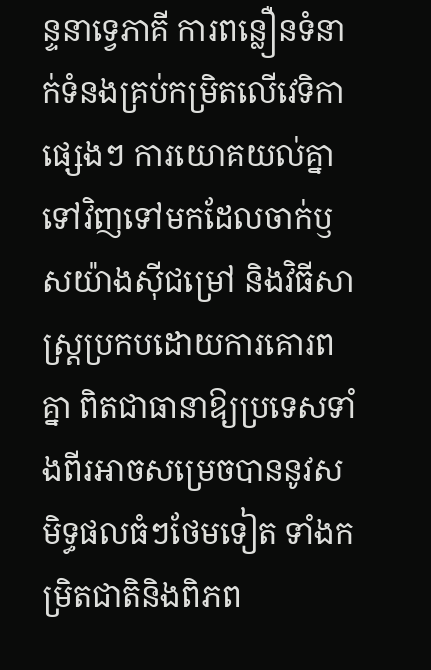ន្ទនាទ្វេភាគី ការពន្លឿនទំនាក់ទំនងគ្រប់កម្រិតលើវេទិកាផ្សេងៗ ការយោគយល់គ្នាទៅវិញទៅមកដែលចាក់ឫសយ៉ាងស៊ីជម្រៅ និងវិធីសាស្រ្តប្រកបដោយការគោរពគ្នា ពិតជាធានាឱ្យប្រទេសទាំងពីរអាចសម្រេចបាននូវសមិទ្ធផលធំៗថែមទៀត ទាំងកម្រិតជាតិនិងពិភព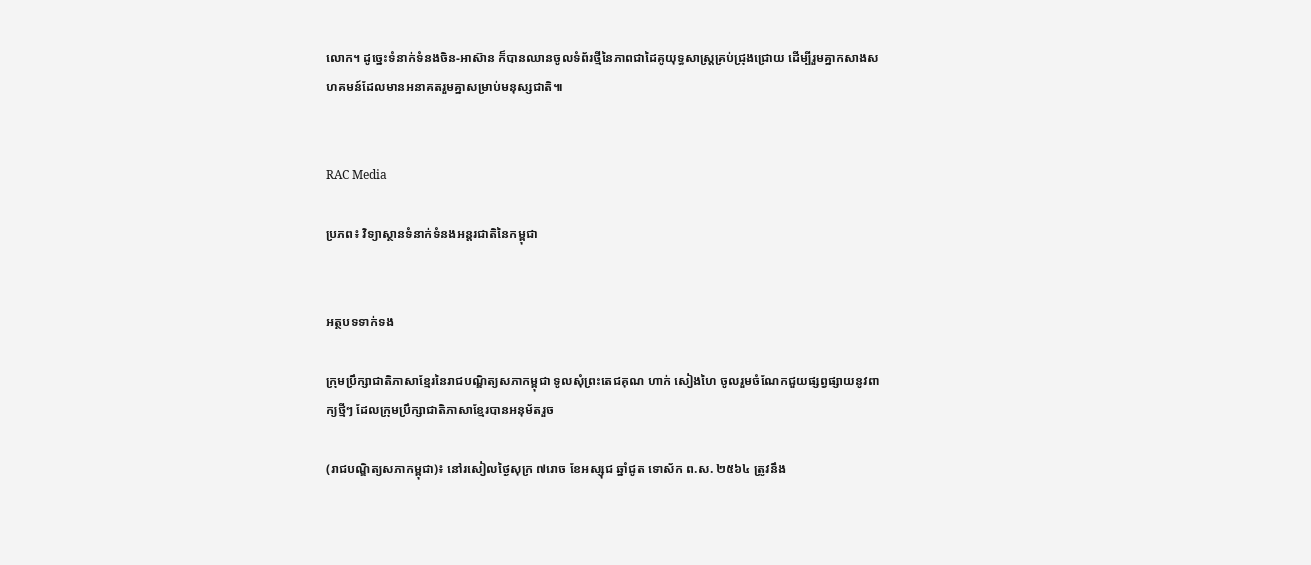លោក។ ដូច្នេះទំនាក់ទំនងចិន-អាស៊ាន ក៏បានឈានចូលទំព័រថ្មីនៃភាពជាដៃគូយុទ្ធសាស្ត្រគ្រប់ជ្រុងជ្រោយ ដើម្បីរួមគ្នាកសាងសហគមន៍ដែលមានអនាគតរួមគ្នាសម្រាប់មនុស្សជាតិ៕


RAC Media

ប្រភព៖ វិទ្យាស្ថានទំនាក់ទំនងអន្តរជាតិនៃកម្ពុជា


អត្ថបទទាក់ទង

ក្រុមប្រឹក្សាជាតិភាសាខ្មែរនៃរាជបណ្ឌិត្យសភាកម្ពុជា ទូលសុំព្រះតេជគុណ ហាក់ សៀងហៃ ចូលរួមចំណែកជួយផ្សព្វផ្សាយនូវពាក្យថ្មីៗ ដែលក្រុមប្រឹក្សាជាតិភាសាខ្មែរបានអនុម័តរួច

(រាជបណ្ឌិត្យសភាកម្ពុជា)៖ នៅរសៀលថ្ងៃសុក្រ ៧រោច ខែអស្សុជ ឆ្នាំជូត ទោស័ក ព.ស. ២៥៦៤ ត្រូវនឹង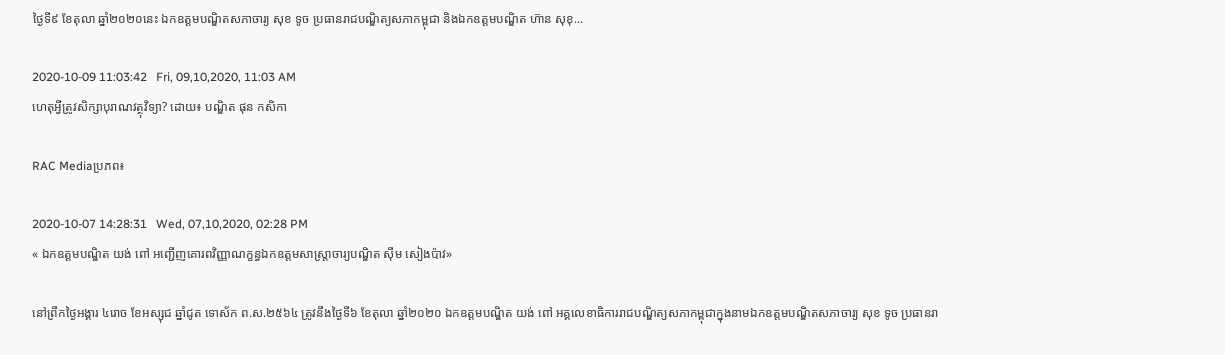ថ្ងៃទី៩ ខែតុលា ឆ្នាំ២០២០នេះ ឯកឧត្ដមបណ្ឌិតសភាចារ្យ សុខ ទូច ប្រធានរាជបណ្ឌិត្យសភាកម្ពុជា និងឯកឧត្ដមបណ្ឌិត ហ៊ាន សុខុ...

2020-10-09 11:03:42   Fri, 09,10,2020, 11:03 AM
ហេតុអ្វីត្រូវសិក្សាបុរាណវត្ថុវិទ្យា? ដោយ៖ បណ្ឌិត ផុន កសិកា

RAC Mediaប្រភព៖

2020-10-07 14:28:31   Wed, 07,10,2020, 02:28 PM
« ឯកឧត្តមបណ្ឌិត យង់ ពៅ អញ្ជើញគោរពវិញ្ញាណក្ខន្ធឯកឧត្តមសាស្ត្រាចារ្យបណ្ឌិត ស៊ឹម សៀងប៉ាវ»

នៅព្រឹកថ្ងៃអង្គារ ៤រោច ខែអស្សុជ ឆ្នាំជូត ទោស័ក ព.ស.២៥៦៤ ត្រូវនឹងថ្ងៃទី៦ ខែតុលា ឆ្នាំ២០២០ ឯកឧត្តមបណ្ឌិត យង់ ពៅ អគ្គលេខាធិការរាជបណ្ឌិត្យសភាកម្ពុជាក្នុងនាមឯកឧត្តមបណ្ឌិតសភាចារ្យ សុខ ទូច ប្រធានរា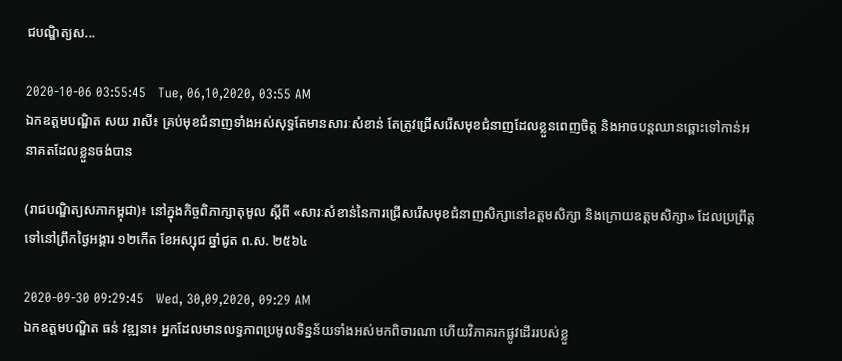ជបណ្ឌិត្យស...

2020-10-06 03:55:45   Tue, 06,10,2020, 03:55 AM
ឯកឧត្ដមបណ្ឌិត សយ រាសី៖ គ្រប់មុខជំនាញទាំងអស់សុទ្ធតែមានសារៈសំខាន់ តែត្រូវជ្រើសរើសមុខជំនាញដែលខ្លួនពេញចិត្ត និងអាចបន្តឈានឆ្ពោះទៅកាន់អនាគតដែលខ្លួនចង់បាន

(រាជបណ្ឌិត្យសភាកម្ពុជា)៖ នៅក្នុងកិច្ចពិភាក្សាតុមូល ស្ដីពី «សារៈសំខាន់នៃការជ្រើសរើសមុខជំនាញសិក្សានៅឧត្ដមសិក្សា និងក្រោយឧត្ដមសិក្សា» ដែលប្រព្រឹត្តទៅនៅព្រឹកថ្ងៃអង្គារ ១២កើត ខែអស្សុជ ឆ្នាំជូត ព.ស. ២៥៦៤

2020-09-30 09:29:45   Wed, 30,09,2020, 09:29 AM
ឯកឧត្ដមបណ្ឌិត ធន់ វឌ្ឍនា៖ អ្នកដែលមានលទ្ធភាពប្រមូលទិន្នន័យទាំងអស់មកពិចារណា ហើយវិភាគរកផ្លូវដើររបស់ខ្លួ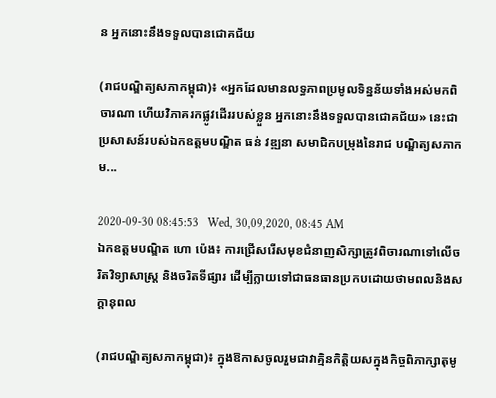ន អ្នកនោះនឹងទទួលបានជោគជ័យ

(រាជបណ្ឌិត្យសភាកម្ពុជា)៖ «អ្នកដែលមានលទ្ធភាពប្រមូលទិន្នន័យទាំងអស់មកពិចារណា ហើយវិភាគរកផ្លូវដើររបស់ខ្លួន អ្នកនោះនឹងទទួលបានជោគជ័យ» នេះជាប្រសាសន៍របស់ឯកឧត្ដមបណ្ឌិត ធន់ វឌ្ឍនា សមាជិកបម្រុងនៃរាជ បណ្ឌិត្យសភាកម...

2020-09-30 08:45:53   Wed, 30,09,2020, 08:45 AM
ឯកឧត្ដមបណ្ឌិត ហោ ប៉េង៖ ការជ្រើសរើសមុខជំនាញសិក្សាត្រូវពិចារណាទៅលើចរិតវិទ្យាសាស្ត្រ និងចរិតទីផ្សារ ដើម្បីក្លាយទៅជាធនធានប្រកបដោយថាមពលនិងសក្ដានុពល

(រាជបណ្ឌិត្យសភាកម្ពុជា)៖ ក្នុងឱកាសចូលរួមជាវាគ្មិនកិត្តិយសក្នុងកិច្ចពិភាក្សាតុមូ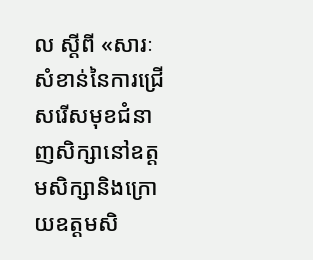ល ស្ដីពី «សារៈសំខាន់នៃការជ្រើសរើសមុខជំនាញសិក្សានៅឧត្ដមសិក្សានិងក្រោយឧត្ដមសិ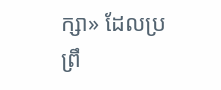ក្សា» ដែលប្រព្រឹ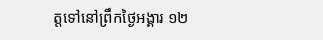ត្តទៅនៅព្រឹកថ្ងៃអង្គារ ១២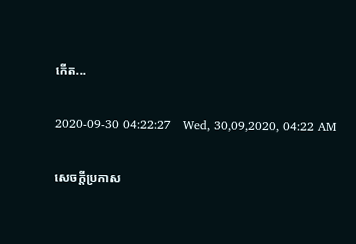កើត...

2020-09-30 04:22:27   Wed, 30,09,2020, 04:22 AM

សេចក្តីប្រកាស